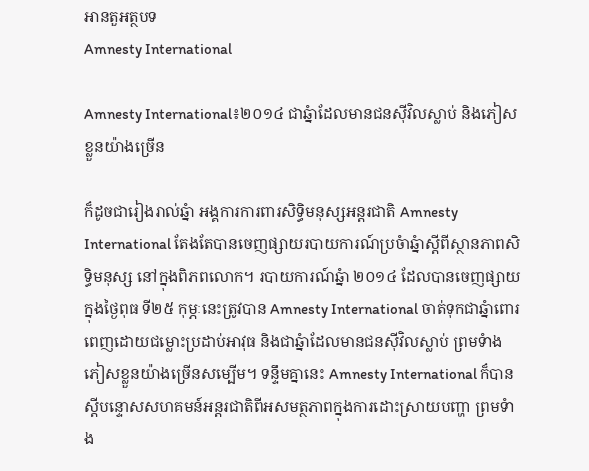អានតួអត្ថបទ
Amnesty International

Amnesty International៖២០១៤ ជាឆ្នំាដែលមានជនស៊ីវិលស្លាប់ និងភៀសខ្លួនយ៉ាងច្រើន

ក៏ដូចជារៀងរាល់ឆ្នំា អង្គការការពារសិទ្ធិមនុស្សអន្តរជាតិ Amnesty International តែងតែបានចេញផ្សាយរបាយការណ៍ប្រចំាឆ្នំាស្តីពីស្ថានភាពសិទ្ធិមនុស្ស នៅក្នុងពិភពលោក។ របាយការណ៍ឆ្នំា ២០១៤ ដែលបានចេញផ្សាយក្នុងថ្ងៃពុធ ទី២៥ កុម្ភៈនេះត្រូវបាន Amnesty International ចាត់ទុកជាឆ្នំាពោរពេញដោយជម្លោះប្រដាប់អាវុធ និងជាឆ្នំាដែលមានជនស៊ីវិលស្លាប់ ព្រមទំាងភៀសខ្លួនយ៉ាងច្រើនសម្បើម។ ទន្ទឹមគ្នានេះ Amnesty International ក៏បានស្តីបន្ទោសសហគមន៍អន្តរជាតិពីអសមត្ថភាពក្នុងការដោះស្រាយបញ្ហា ព្រមទំាង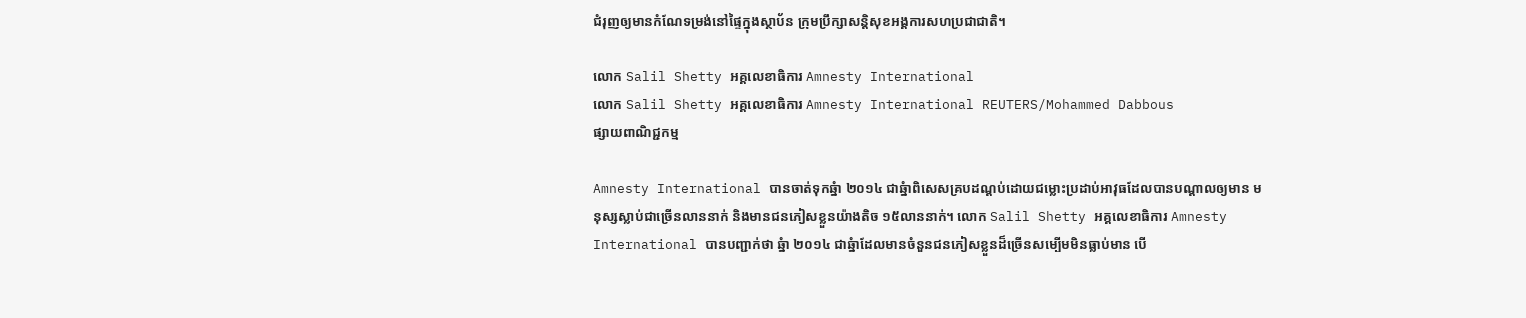ជំរុញឲ្យមានកំណែទម្រង់នៅផ្ទៃក្នុងស្ថាប័ន ក្រុមប្រឹក្សាសន្តិសុខអង្គការសហប្រជាជាតិ។

លោក Salil Shetty អគ្គលេខាធិការ Amnesty International
លោក Salil Shetty អគ្គលេខាធិការ Amnesty International REUTERS/Mohammed Dabbous
ផ្សាយពាណិជ្ជកម្ម

Amnesty International បានចាត់ទុកឆ្នំា ២០១៤ ជាឆ្នំាពិសេសគ្របដណ្តប់ដោយជម្លោះប្រដាប់អាវុធដែលបានបណ្តាលឲ្យមាន មនុស្សស្លាប់ជាច្រើនលាននាក់ និងមានជនភៀសខ្លួនយ៉ាងតិច ១៥លាននាក់។ លោក Salil Shetty អគ្គលេខាធិការ Amnesty International បានបញ្ជាក់ថា ឆ្នំា ២០១៤ ជាឆ្នំាដែលមានចំនួនជនភៀសខ្លួនដ៏ច្រើនសម្បើមមិនធ្លាប់មាន បើ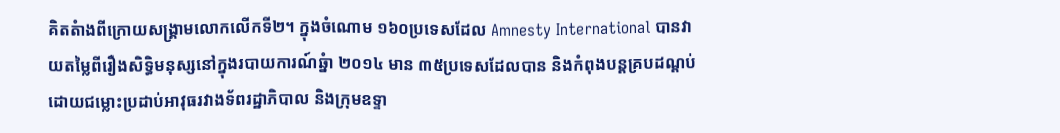គិតតំាងពីក្រោយសង្រ្គាមលោកលើកទី២។ ក្នុងចំណោម ១៦០ប្រទេសដែល Amnesty International បានវាយតម្លៃពីរឿងសិទ្ធិមនុស្សនៅក្នុងរបាយការណ៍ឆ្នំា ២០១៤ មាន ៣៥ប្រទេសដែលបាន និងកំពុងបន្តគ្របដណ្តប់ដោយជម្លោះប្រដាប់អាវុធរវាងទ័ពរដ្ឋាភិបាល និងក្រុមឧទ្ទា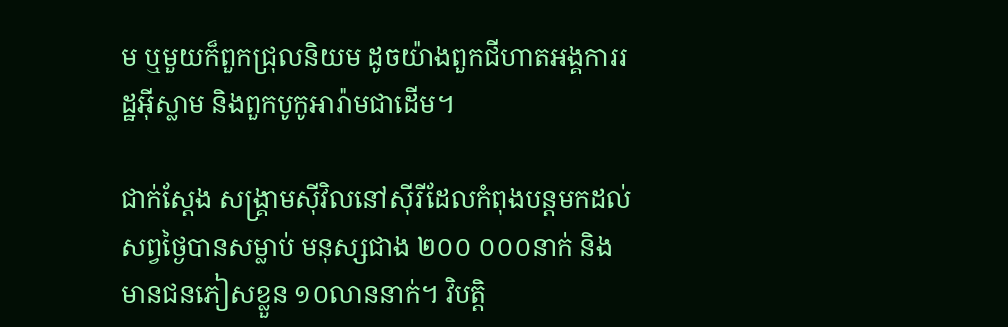ម ឬមួយក៏ពួកជ្រុលនិយម ដូចយ៉ាងពួកជីហាតអង្គការរដ្ឋអ៊ីស្លាម និងពួកបូកូអារ៉ាមជាដើម។

ជាក់ស្តែង សង្រ្គាមស៊ីវិលនៅស៊ីរីដែលកំពុងបន្តមកដល់សព្វថ្ងៃបានសម្លាប់ មនុស្សជាង ២០០ ០០០នាក់ និងមានជនភៀសខ្លួន ១០លាននាក់។ វិបត្តិ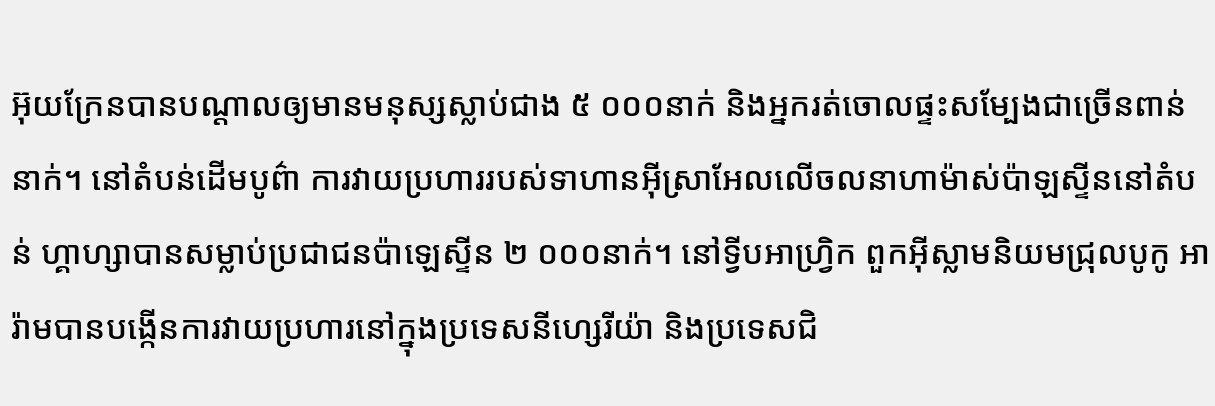អ៊ុយក្រែនបានបណ្តាលឲ្យមានមនុស្សស្លាប់ជាង ៥ ០០០នាក់ និងអ្នករត់ចោលផ្ទះសម្បែងជាច្រើនពាន់នាក់។ នៅតំបន់ដើមបូព៌ា ការវាយប្រហាររបស់ទាហានអ៊ីស្រាអែលលើចលនាហាម៉ាស់ប៉ាឡស្ទីននៅតំបន់ ហ្គាហ្សាបានសម្លាប់ប្រជាជនប៉ាឡេស្ទីន ២ ០០០នាក់។ នៅទ្វីបអាហ្រ្វិក ពួកអ៊ីស្លាមនិយមជ្រុលបូកូ អារ៉ាមបានបង្កើនការវាយប្រហារនៅក្នុងប្រទេសនីហ្សេរីយ៉ា និងប្រទេសជិ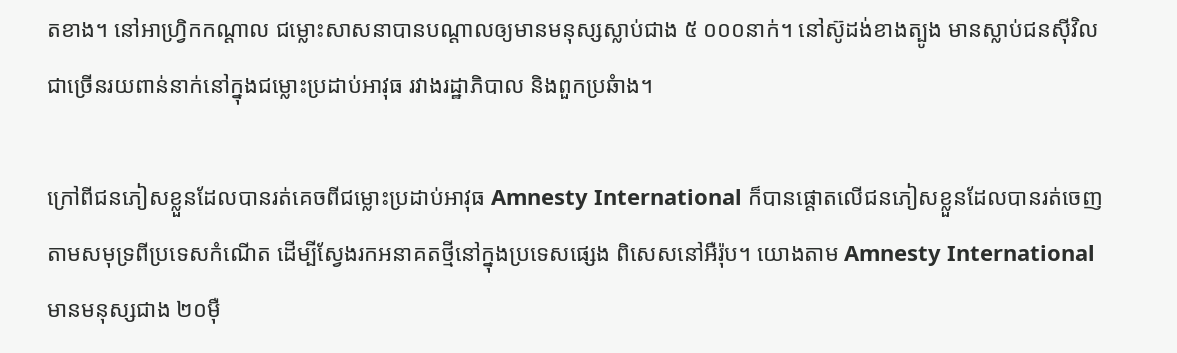តខាង។ នៅអាហ្រ្វិកកណ្តាល ជម្លោះសាសនាបានបណ្តាលឲ្យមានមនុស្សស្លាប់ជាង ៥ ០០០នាក់។ នៅស៊ូដង់ខាងត្បូង មានស្លាប់ជនស៊ីវិលជាច្រើនរយពាន់នាក់នៅក្នុងជម្លោះប្រដាប់អាវុធ រវាងរដ្ឋាភិបាល និងពួកប្រឆំាង។

ក្រៅពីជនភៀសខ្លួនដែលបានរត់គេចពីជម្លោះប្រដាប់អាវុធ Amnesty International ក៏បានផ្តោតលើជនភៀសខ្លួនដែលបានរត់ចេញតាមសមុទ្រពីប្រទេសកំណើត ដើម្បីស្វែងរកអនាគតថ្មីនៅក្នុងប្រទេសផ្សេង ពិសេសនៅអឺរ៉ុប។ យោងតាម Amnesty International មានមនុស្សជាង ២០ម៉ឺ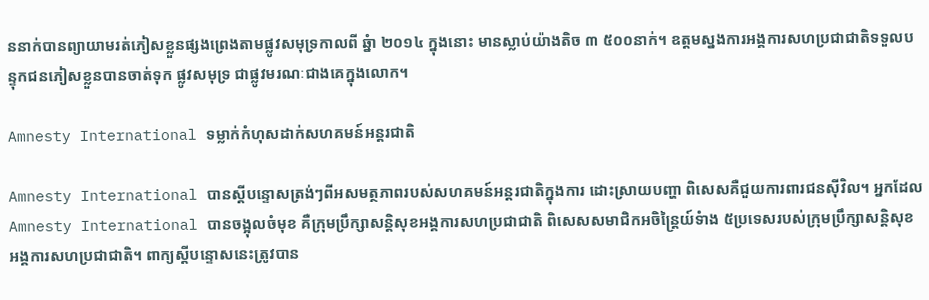ននាក់បានព្យាយាមរត់ភៀសខ្លួនផ្សងព្រេងតាមផ្លូវសមុទ្រកាលពី ឆ្នំា ២០១៤ ក្នុងនោះ មានស្លាប់យ៉ាងតិច ៣ ៥០០នាក់។ ឧត្តមស្នងការអង្គការសហប្រជាជាតិទទួលបន្ទុកជនភៀសខ្លួនបានចាត់ទុក ផ្លូវសមុទ្រ ជាផ្លូវមរណៈជាងគេក្នុងលោក។

Amnesty International ទម្លាក់កំហុសដាក់សហគមន៍អន្តរជាតិ

Amnesty International បានស្តីបន្ទោសត្រង់ៗពីអសមត្ថភាពរបស់សហគមន៍អន្តរជាតិក្នុងការ ដោះស្រាយបញ្ហា ពិសេសគឺជួយការពារជនស៊ីវិល។ អ្នកដែល Amnesty International បានចង្អុលចំមុខ គឺក្រុមប្រឹក្សាសន្តិសុខអង្គការសហប្រជាជាតិ ពិសេសសមាជិកអចិន្រ្តៃយ៍ទំាង ៥ប្រទេសរបស់ក្រុមប្រឹក្សាសន្តិសុខអង្គការសហប្រជាជាតិ។ ពាក្យស្តីបន្ទោសនេះត្រូវបាន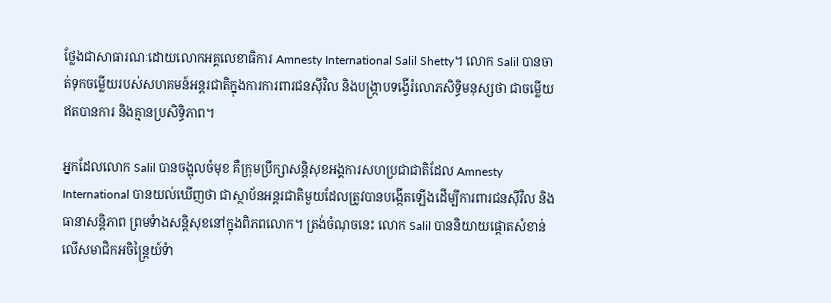ថ្លែងជាសាធារណៈដោយលោកអគ្គលេខាធិការ Amnesty International Salil Shetty។ លោក Salil បានចាត់ទុកចម្លើយរបស់សហគមន៍អន្តរជាតិក្នុងការការពារជនស៊ីវិល និងបង្រ្កាបទង្វើរំលោភសិទ្ធិមនុស្សថា ជាចម្លើយឥតបានការ និងគ្មានប្រសិទ្ធិភាព។

អ្នកដែលលោក Salil បានចង្អុលចំមុខ គឺក្រុមប្រឹក្សាសន្តិសុខអង្គការសហប្រជាជាតិដែល Amnesty International បានយល់ឃើញថា ជាស្ថាប័នអន្តរជាតិមួយដែលត្រូវបានបង្កើតឡើងដើម្បីការពារជនស៊ីវិល និងធានាសន្តិភាព ព្រមទំាងសន្តិសុខនៅក្នុងពិភពលោក។ ត្រង់ចំណុចនេះ លោក Salil បាននិយាយផ្តោតសំខាន់លើសមាជិកអចិន្រ្តៃយ៍ទំា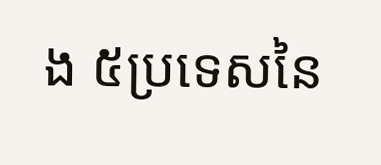ង ៥ប្រទេសនៃ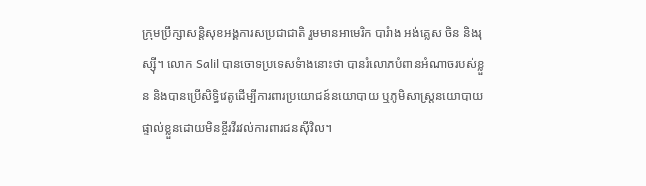ក្រុមប្រឹក្សាសន្តិសុខអង្គការសប្រជាជាតិ រួមមានអាមេរិក បារំាង អង់គ្លេស ចិន និងរុស្ស៊ី។ លោក Salil បានចោទប្រទេសទំាងនោះថា បានរំលោភបំពានអំណាចរបស់ខ្លួន និងបានប្រើសិទ្ធិវេតូដើម្បីការពារប្រយោជន៍នយោបាយ ឬភូមិសាស្រ្តនយោបាយផ្ទាល់ខ្លួនដោយមិនខ្ចីរវីរវល់ការពារជនស៊ីវិល។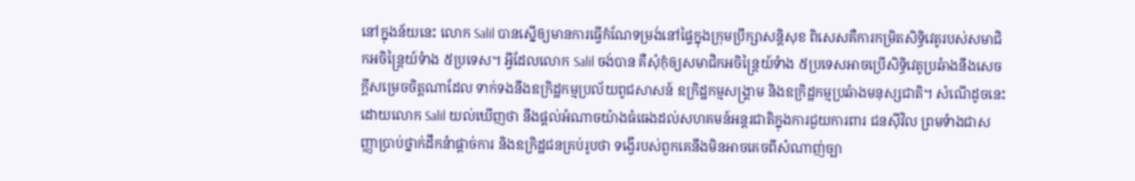នៅក្នុងន័យនេះ លោក Salil បានស្នើឲ្យមានការធ្វើកំណែទម្រង់នៅផ្ទៃក្នុងក្រុមប្រឹក្សាសន្តិសុខ ពិសេសគឺការកម្រិតសិទ្ធិវេតូរបស់សមាជិកអចិន្រ្តៃយ៍ទំាង ៥ប្រទេស។ អ្វីដែលលោក Salil ចង់បាន គឺសុំកុំឲ្យសមាជិកអចិន្រ្តៃយ៍ទំាង ៥ប្រទេសអាចប្រើសិទ្ធិវេតូប្រឆំាងនឹងសេចក្តីសម្រេចចិត្តណាដែល ទាក់ទងនឹងឧក្រិដ្ឋកម្មប្រល័យពូជសាសន៍ ឧក្រិដ្ឋកម្មសង្រ្គាម និងឧក្រិដ្ឋកម្មប្រឆំាងមនុស្សជាតិ។ សំណើដូចនេះដោយលោក Salil យល់ឃើញថា នឹងផ្តល់អំណាចយ៉ាងធំធេងដល់សហគមន៍អន្តរជាតិក្នុងការជួយការពារ ជនស៊ីវិល ព្រមទំាងជាសញ្ញាប្រាប់ថ្នាក់ដឹកនំាផ្តាច់ការ និងឧក្រិដ្ឋជនគ្រប់រូបថា ទង្វើរបស់ពួកគេនឹងមិនអាចគេចពីសំណាញ់ច្បា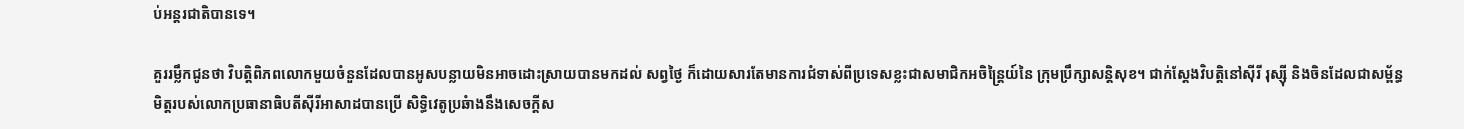ប់អន្តរជាតិបានទេ។

គួររម្លឹកជូនថា វិបត្តិពិភពលោកមួយចំនួនដែលបានអូសបន្លាយមិនអាចដោះស្រាយបានមកដល់ សព្វថ្ងៃ ក៏ដោយសារតែមានការជំទាស់ពីប្រទេសខ្លះជាសមាជិកអចិន្រ្តៃយ៍នៃ ក្រុមប្រឹក្សាសន្តិសុខ។ ជាក់ស្តែងវិបត្តិនៅស៊ីរី រុស្ស៊ី និងចិនដែលជាសម្ព័ន្ធមិត្តរបស់លោកប្រធានាធិបតីស៊ីរីអាសាដបានប្រើ សិទ្ធិវេតូប្រឆំាងនឹងសេចក្តីស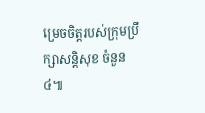ម្រេចចិត្តរបស់ក្រុមប្រឹក្សាសន្តិសុខ ចំនួន ៤៕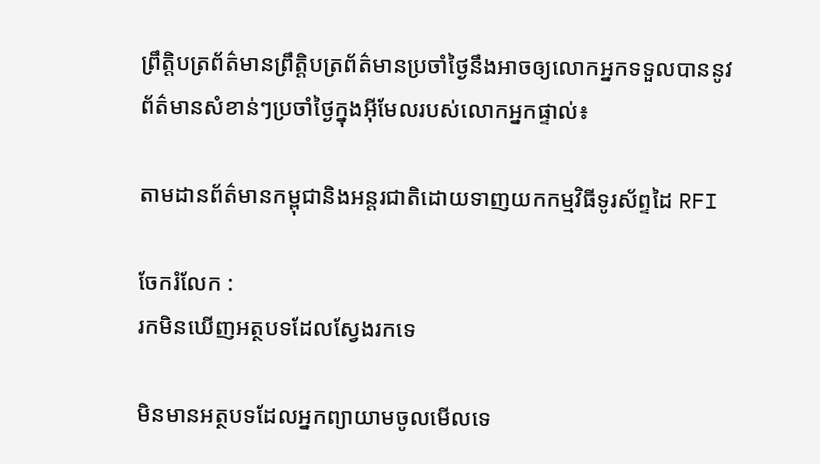ព្រឹត្តិបត្រព័ត៌មានព្រឹត្តិបត្រព័ត៌មានប្រចាំថ្ងៃនឹងអាចឲ្យលោកអ្នកទទួលបាននូវព័ត៌មានសំខាន់ៗប្រចាំថ្ងៃក្នុងអ៊ីមែលរបស់លោកអ្នកផ្ទាល់៖

តាមដានព័ត៌មានកម្ពុជានិងអន្តរជាតិដោយទាញយកកម្មវិធីទូរស័ព្ទដៃ RFI

ចែករំលែក :
រកមិនឃើញអត្ថបទដែលស្វែងរកទេ

មិនមានអត្ថបទដែលអ្នកព្យាយាមចូលមើលទេ